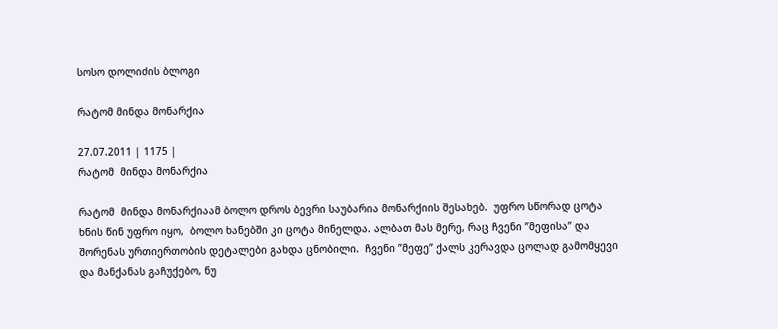სოსო დოლიძის ბლოგი

რატომ მინდა მონარქია

27.07.2011 | 1175 |
რატომ  მინდა მონარქია

რატომ  მინდა მონარქიაამ ბოლო დროს ბევრი საუბარია მონარქიის შესახებ.  უფრო სწორად ცოტა ხნის წინ უფრო იყო,  ბოლო ხანებში კი ცოტა მინელდა. ალბათ მას მერე, რაც ჩვენი ”მეფისა” და შორენას ურთიერთობის დეტალები გახდა ცნობილი.  ჩვენი ”მეფე” ქალს კერავდა ცოლად გამომყევი და მანქანას გაჩუქებო, ნუ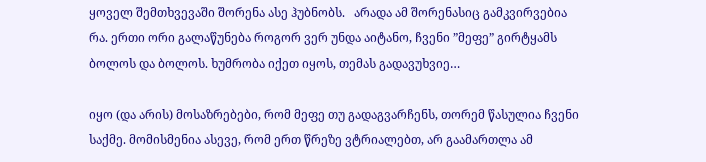ყოველ შემთხვევაში შორენა ასე ჰუბნობს.   არადა ამ შორენასიც გამკვირვებია რა. ერთი ორი გალაწუნება როგორ ვერ უნდა აიტანო, ჩვენი ”მეფე” გირტყამს ბოლოს და ბოლოს. ხუმრობა იქეთ იყოს, თემას გადავუხვიე…

იყო (და არის) მოსაზრებები, რომ მეფე თუ გადაგვარჩენს, თორემ წასულია ჩვენი საქმე. მომისმენია ასევე, რომ ერთ წრეზე ვტრიალებთ, არ გაამართლა ამ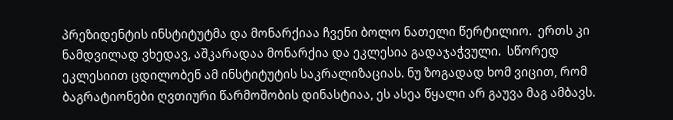პრეზიდენტის ინსტიტუტმა და მონარქიაა ჩვენი ბოლო ნათელი წერტილიო.  ერთს კი ნამდვილად ვხედავ, აშკარადაა მონარქია და ეკლესია გადაჯაჭვული.  სწორედ ეკლესიით ცდილობენ ამ ინსტიტუტის საკრალიზაციას. ნუ ზოგადად ხომ ვიცით, რომ ბაგრატიონები ღვთიური წარმოშობის დინასტიაა, ეს ასეა წყალი არ გაუვა მაგ ამბავს.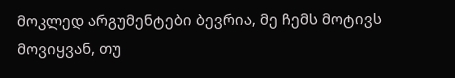მოკლედ არგუმენტები ბევრია, მე ჩემს მოტივს მოვიყვან, თუ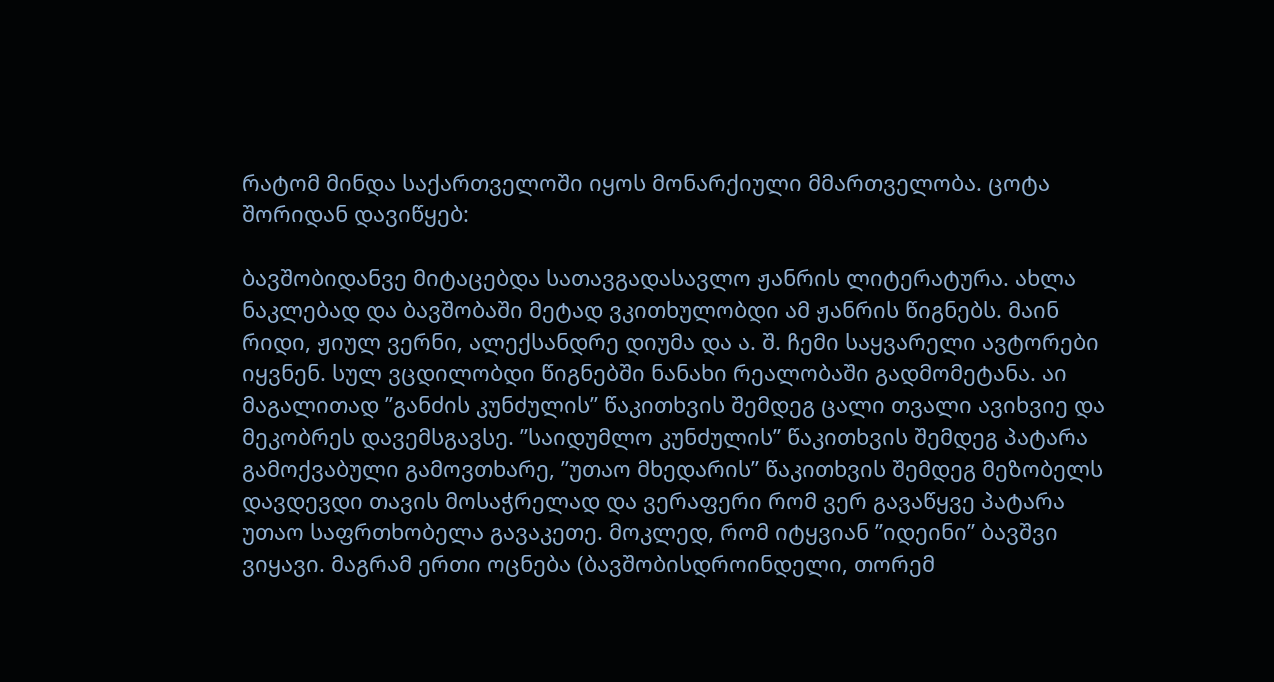რატომ მინდა საქართველოში იყოს მონარქიული მმართველობა. ცოტა შორიდან დავიწყებ:

ბავშობიდანვე მიტაცებდა სათავგადასავლო ჟანრის ლიტერატურა. ახლა ნაკლებად და ბავშობაში მეტად ვკითხულობდი ამ ჟანრის წიგნებს. მაინ რიდი, ჟიულ ვერნი, ალექსანდრე დიუმა და ა. შ. ჩემი საყვარელი ავტორები იყვნენ. სულ ვცდილობდი წიგნებში ნანახი რეალობაში გადმომეტანა. აი მაგალითად ”განძის კუნძულის” წაკითხვის შემდეგ ცალი თვალი ავიხვიე და მეკობრეს დავემსგავსე. ”საიდუმლო კუნძულის” წაკითხვის შემდეგ პატარა გამოქვაბული გამოვთხარე, ”უთაო მხედარის” წაკითხვის შემდეგ მეზობელს დავდევდი თავის მოსაჭრელად და ვერაფერი რომ ვერ გავაწყვე პატარა უთაო საფრთხობელა გავაკეთე. მოკლედ, რომ იტყვიან ”იდეინი” ბავშვი ვიყავი. მაგრამ ერთი ოცნება (ბავშობისდროინდელი, თორემ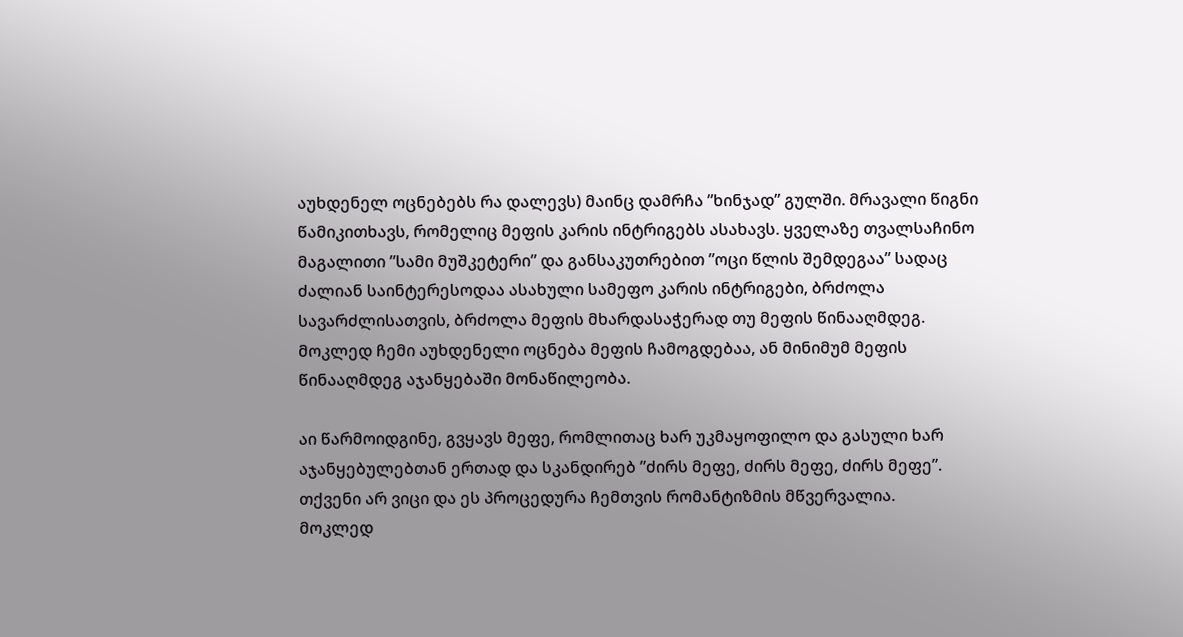აუხდენელ ოცნებებს რა დალევს) მაინც დამრჩა ”ხინჯად” გულში. მრავალი წიგნი წამიკითხავს, რომელიც მეფის კარის ინტრიგებს ასახავს. ყველაზე თვალსაჩინო მაგალითი ”სამი მუშკეტერი” და განსაკუთრებით ”ოცი წლის შემდეგაა” სადაც ძალიან საინტერესოდაა ასახული სამეფო კარის ინტრიგები, ბრძოლა სავარძლისათვის, ბრძოლა მეფის მხარდასაჭერად თუ მეფის წინააღმდეგ.  მოკლედ ჩემი აუხდენელი ოცნება მეფის ჩამოგდებაა, ან მინიმუმ მეფის წინააღმდეგ აჯანყებაში მონაწილეობა.

აი წარმოიდგინე, გვყავს მეფე, რომლითაც ხარ უკმაყოფილო და გასული ხარ აჯანყებულებთან ერთად და სკანდირებ ”ძირს მეფე, ძირს მეფე, ძირს მეფე”. თქვენი არ ვიცი და ეს პროცედურა ჩემთვის რომანტიზმის მწვერვალია.
მოკლედ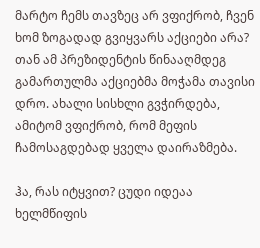მარტო ჩემს თავზეც არ ვფიქრობ, ჩვენ ხომ ზოგადად გვიყვარს აქციები არა? თან ამ პრეზიდენტის წინააღმდეგ გამართულმა აქციებმა მოჭამა თავისი დრო. ახალი სისხლი გვჭირდება, ამიტომ ვფიქრობ, რომ მეფის ჩამოსაგდებად ყველა დაირაზმება.

ჰა, რას იტყვით? ცუდი იდეაა ხელმწიფის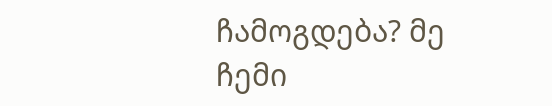ჩამოგდება? მე ჩემი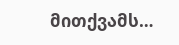მითქვამს…